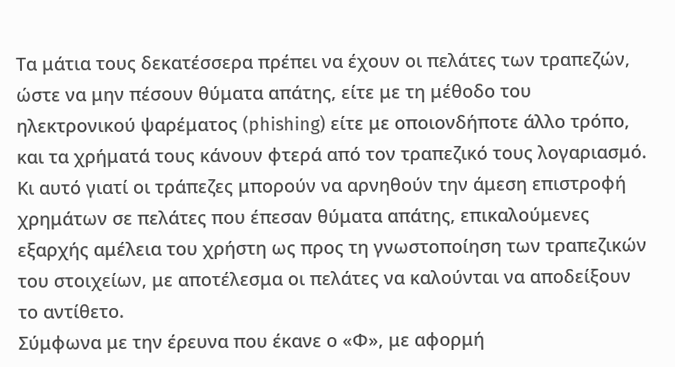Τα μάτια τους δεκατέσσερα πρέπει να έχουν οι πελάτες των τραπεζών, ώστε να μην πέσουν θύματα απάτης, είτε με τη μέθοδο του ηλεκτρονικού ψαρέματος (phishing) είτε με οποιονδήποτε άλλο τρόπο, και τα χρήματά τους κάνουν φτερά από τον τραπεζικό τους λογαριασμό. Κι αυτό γιατί οι τράπεζες μπορούν να αρνηθούν την άμεση επιστροφή χρημάτων σε πελάτες που έπεσαν θύματα απάτης, επικαλούμενες εξαρχής αμέλεια του χρήστη ως προς τη γνωστοποίηση των τραπεζικών του στοιχείων, με αποτέλεσμα οι πελάτες να καλούνται να αποδείξουν το αντίθετο.
Σύμφωνα με την έρευνα που έκανε ο «Φ», με αφορμή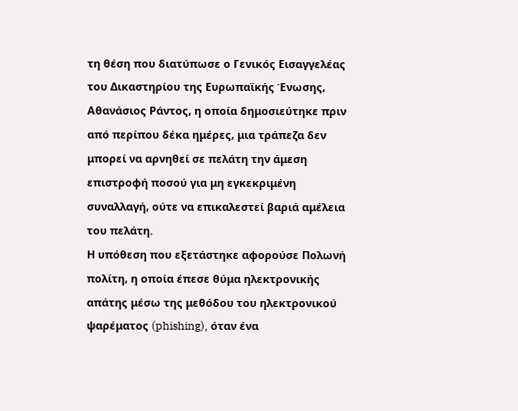τη θέση που διατύπωσε ο Γενικός Εισαγγελέας του Δικαστηρίου της Ευρωπαϊκής Ένωσης, Αθανάσιος Ράντος, η οποία δημοσιεύτηκε πριν από περίπου δέκα ημέρες, μια τράπεζα δεν μπορεί να αρνηθεί σε πελάτη την άμεση επιστροφή ποσού για μη εγκεκριμένη συναλλαγή, ούτε να επικαλεστεί βαριά αμέλεια του πελάτη.
Η υπόθεση που εξετάστηκε αφορούσε Πολωνή πολίτη, η οποία έπεσε θύμα ηλεκτρονικής απάτης μέσω της μεθόδου του ηλεκτρονικού ψαρέματος (phishing), όταν ένα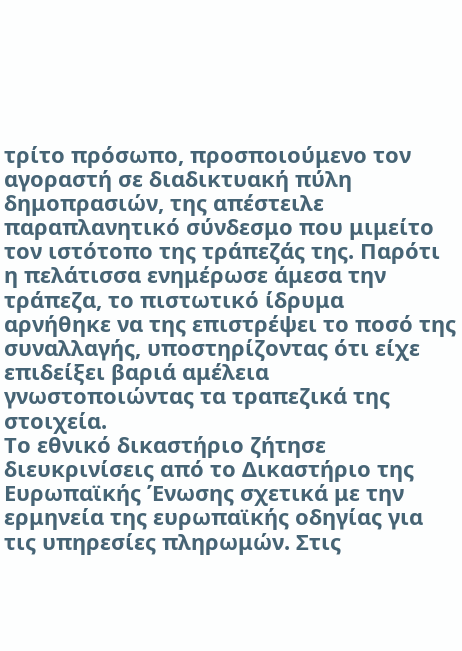τρίτο πρόσωπο, προσποιούμενο τον αγοραστή σε διαδικτυακή πύλη δημοπρασιών, της απέστειλε παραπλανητικό σύνδεσμο που μιμείτο τον ιστότοπο της τράπεζάς της. Παρότι η πελάτισσα ενημέρωσε άμεσα την τράπεζα, το πιστωτικό ίδρυμα αρνήθηκε να της επιστρέψει το ποσό της συναλλαγής, υποστηρίζοντας ότι είχε επιδείξει βαριά αμέλεια γνωστοποιώντας τα τραπεζικά της στοιχεία.
Το εθνικό δικαστήριο ζήτησε διευκρινίσεις από το Δικαστήριο της Ευρωπαϊκής Ένωσης σχετικά με την ερμηνεία της ευρωπαϊκής οδηγίας για τις υπηρεσίες πληρωμών. Στις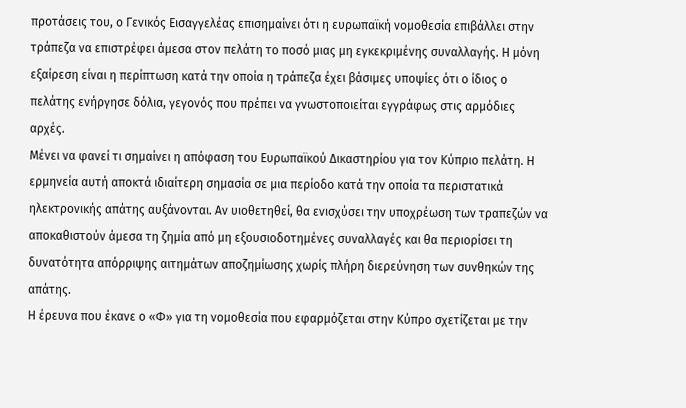προτάσεις του, ο Γενικός Εισαγγελέας επισημαίνει ότι η ευρωπαϊκή νομοθεσία επιβάλλει στην τράπεζα να επιστρέφει άμεσα στον πελάτη το ποσό μιας μη εγκεκριμένης συναλλαγής. Η μόνη εξαίρεση είναι η περίπτωση κατά την οποία η τράπεζα έχει βάσιμες υποψίες ότι ο ίδιος ο πελάτης ενήργησε δόλια, γεγονός που πρέπει να γνωστοποιείται εγγράφως στις αρμόδιες αρχές.
Μένει να φανεί τι σημαίνει η απόφαση του Ευρωπαϊκού Δικαστηρίου για τον Κύπριο πελάτη. Η ερμηνεία αυτή αποκτά ιδιαίτερη σημασία σε μια περίοδο κατά την οποία τα περιστατικά ηλεκτρονικής απάτης αυξάνονται. Αν υιοθετηθεί, θα ενισχύσει την υποχρέωση των τραπεζών να αποκαθιστούν άμεσα τη ζημία από μη εξουσιοδοτημένες συναλλαγές και θα περιορίσει τη δυνατότητα απόρριψης αιτημάτων αποζημίωσης χωρίς πλήρη διερεύνηση των συνθηκών της απάτης.
Η έρευνα που έκανε ο «Φ» για τη νομοθεσία που εφαρμόζεται στην Κύπρο σχετίζεται με την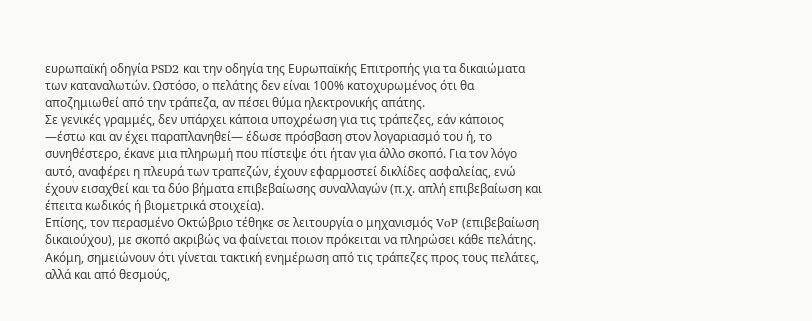ευρωπαϊκή οδηγία PSD2 και την οδηγία της Ευρωπαϊκής Επιτροπής για τα δικαιώματα των καταναλωτών. Ωστόσο, ο πελάτης δεν είναι 100% κατοχυρωμένος ότι θα αποζημιωθεί από την τράπεζα, αν πέσει θύμα ηλεκτρονικής απάτης.
Σε γενικές γραμμές, δεν υπάρχει κάποια υποχρέωση για τις τράπεζες, εάν κάποιος —έστω και αν έχει παραπλανηθεί— έδωσε πρόσβαση στον λογαριασμό του ή, το συνηθέστερο, έκανε μια πληρωμή που πίστεψε ότι ήταν για άλλο σκοπό. Για τον λόγο αυτό, αναφέρει η πλευρά των τραπεζών, έχουν εφαρμοστεί δικλίδες ασφαλείας, ενώ έχουν εισαχθεί και τα δύο βήματα επιβεβαίωσης συναλλαγών (π.χ. απλή επιβεβαίωση και έπειτα κωδικός ή βιομετρικά στοιχεία).
Επίσης, τον περασμένο Οκτώβριο τέθηκε σε λειτουργία ο μηχανισμός VoP (επιβεβαίωση δικαιούχου), με σκοπό ακριβώς να φαίνεται ποιον πρόκειται να πληρώσει κάθε πελάτης. Ακόμη, σημειώνουν ότι γίνεται τακτική ενημέρωση από τις τράπεζες προς τους πελάτες, αλλά και από θεσμούς,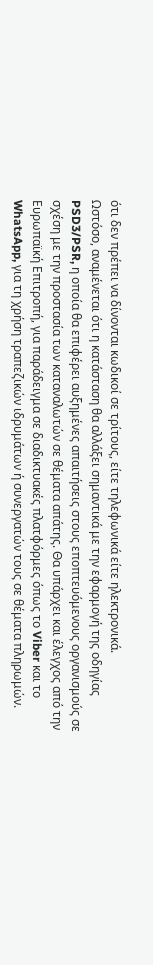ότι δεν πρέπει να δίνονται κωδικοί σε τρίτους, είτε τηλεφωνικά είτε ηλεκτρονικά.
Ωστόσο, αναμένεται ότι η κατάσταση θα αλλάξει σημαντικά με την εφαρμογή της οδηγίας PSD3/PSR, η οποία θα επιφέρει αυξημένες απαιτήσεις στους εποπτευόμενους οργανισμούς σε σχέση με την προστασία των καταναλωτών σε θέματα απάτης. Θα υπάρχει και έλεγχος από την Ευρωπαϊκή Επιτροπή, για παράδειγμα σε διαδικτυακές πλατφόρμες όπως το Viber και το WhatsApp, για τη χρήση τραπεζικών ιδρυμάτων ή συνεργατών τους σε θέματα πληρωμών.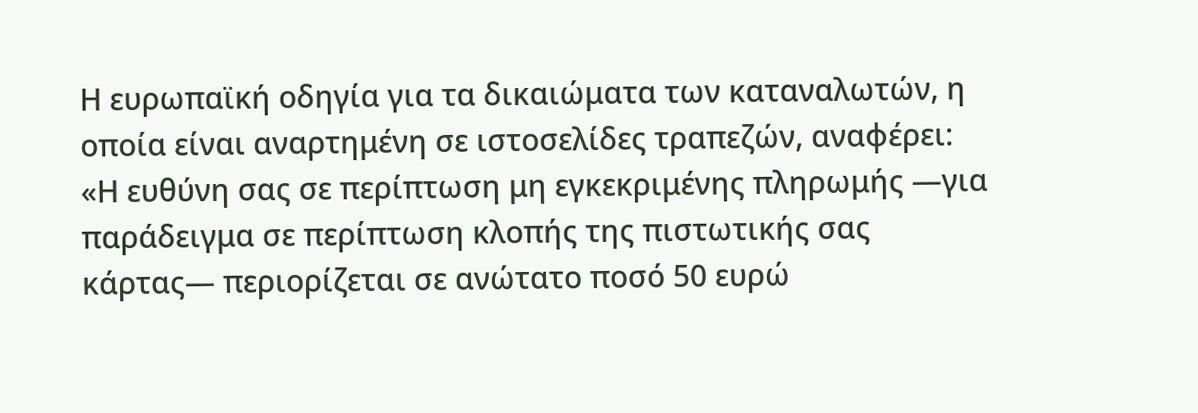Η ευρωπαϊκή οδηγία για τα δικαιώματα των καταναλωτών, η οποία είναι αναρτημένη σε ιστοσελίδες τραπεζών, αναφέρει: «Η ευθύνη σας σε περίπτωση μη εγκεκριμένης πληρωμής —για παράδειγμα σε περίπτωση κλοπής της πιστωτικής σας κάρτας— περιορίζεται σε ανώτατο ποσό 50 ευρώ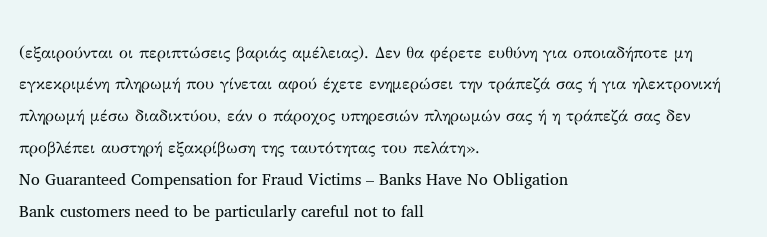(εξαιρούνται οι περιπτώσεις βαριάς αμέλειας). Δεν θα φέρετε ευθύνη για οποιαδήποτε μη εγκεκριμένη πληρωμή που γίνεται αφού έχετε ενημερώσει την τράπεζά σας ή για ηλεκτρονική πληρωμή μέσω διαδικτύου, εάν ο πάροχος υπηρεσιών πληρωμών σας ή η τράπεζά σας δεν προβλέπει αυστηρή εξακρίβωση της ταυτότητας του πελάτη».
No Guaranteed Compensation for Fraud Victims – Banks Have No Obligation
Bank customers need to be particularly careful not to fall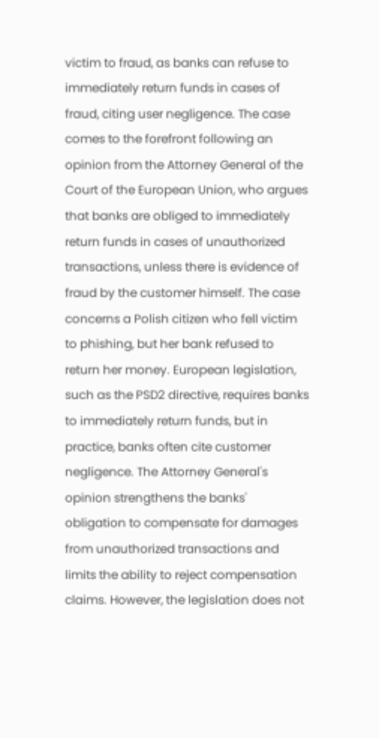victim to fraud, as banks can refuse to immediately return funds in cases of fraud, citing user negligence. The case comes to the forefront following an opinion from the Attorney General of the Court of the European Union, who argues that banks are obliged to immediately return funds in cases of unauthorized transactions, unless there is evidence of fraud by the customer himself. The case concerns a Polish citizen who fell victim to phishing, but her bank refused to return her money. European legislation, such as the PSD2 directive, requires banks to immediately return funds, but in practice, banks often cite customer negligence. The Attorney General's opinion strengthens the banks' obligation to compensate for damages from unauthorized transactions and limits the ability to reject compensation claims. However, the legislation does not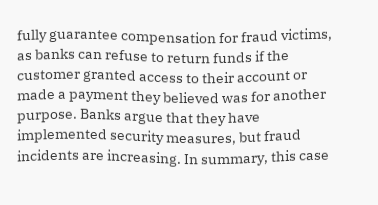fully guarantee compensation for fraud victims, as banks can refuse to return funds if the customer granted access to their account or made a payment they believed was for another purpose. Banks argue that they have implemented security measures, but fraud incidents are increasing. In summary, this case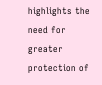highlights the need for greater protection of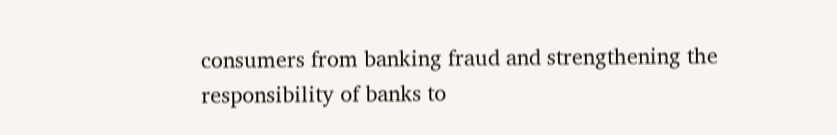consumers from banking fraud and strengthening the responsibility of banks to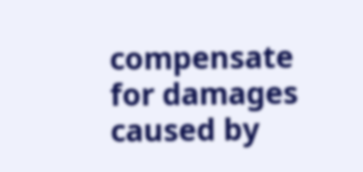compensate for damages caused by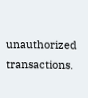unauthorized transactions.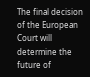The final decision of the European Court will determine the future of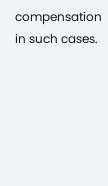compensation in such cases.